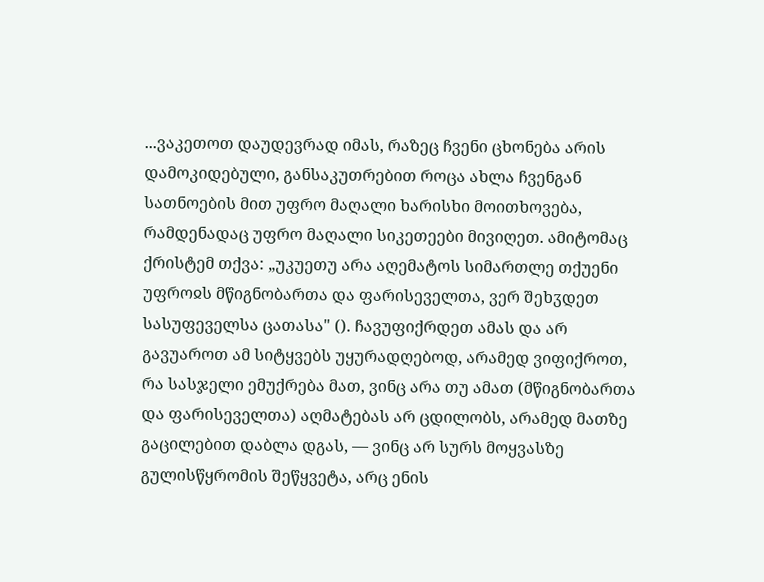...ვაკეთოთ დაუდევრად იმას, რაზეც ჩვენი ცხონება არის დამოკიდებული, განსაკუთრებით როცა ახლა ჩვენგან სათნოების მით უფრო მაღალი ხარისხი მოითხოვება, რამდენადაც უფრო მაღალი სიკეთეები მივიღეთ. ამიტომაც ქრისტემ თქვა: „უკუეთუ არა აღემატოს სიმართლე თქუენი უფროჲს მწიგნობართა და ფარისეველთა, ვერ შეხჳდეთ სასუფეველსა ცათასა" (). ჩავუფიქრდეთ ამას და არ გავუაროთ ამ სიტყვებს უყურადღებოდ, არამედ ვიფიქროთ, რა სასჯელი ემუქრება მათ, ვინც არა თუ ამათ (მწიგნობართა და ფარისეველთა) აღმატებას არ ცდილობს, არამედ მათზე გაცილებით დაბლა დგას, — ვინც არ სურს მოყვასზე გულისწყრომის შეწყვეტა, არც ენის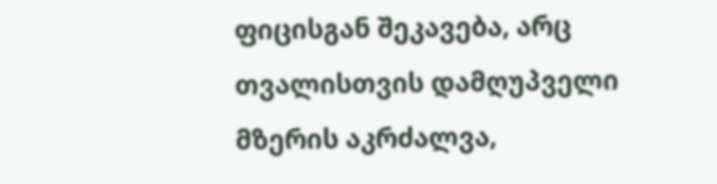ფიცისგან შეკავება, არც თვალისთვის დამღუპველი მზერის აკრძალვა,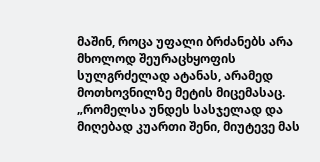მაშინ, როცა უფალი ბრძანებს არა მხოლოდ შეურაცხყოფის სულგრძელად ატანას, არამედ მოთხოვნილზე მეტის მიცემასაც. „რომელსა უნდეს სასჯელად და მიღებად კუართი შენი, მიუტევე მას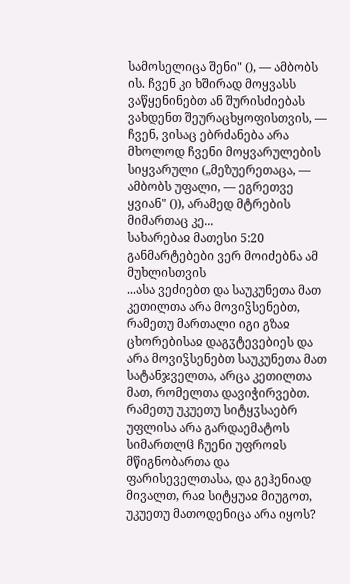სამოსელიცა შენი" (), — ამბობს ის. ჩვენ კი ხშირად მოყვასს ვაწყენინებთ ან შურისძიებას ვახდენთ შეურაცხყოფისთვის, — ჩვენ, ვისაც ებრძანება არა მხოლოდ ჩვენი მოყვარულების სიყვარული („მეზუერეთაცა, — ამბობს უფალი, — ეგრეთვე ყვიან" ()), არამედ მტრების მიმართაც კე...
სახარებაჲ მათესი 5:20
განმარტებები ვერ მოიძებნა ამ მუხლისთვის
...ასა ვეძიებთ და საუკუნეთა მათ კეთილთა არა მოვიჴსენებთ, რამეთუ მართალი იგი გზაჲ ცხორებისაჲ დაგჳტევებიეს და არა მოვიჴსენებთ საუკუნეთა მათ სატანჯველთა, არცა კეთილთა მათ, რომელთა დავიჭირვებთ. რამეთუ უკუეთუ სიტყჳსაებრ უფლისა არა გარდაემატოს სიმართლჱ ჩუენი უფროჲს მწიგნობართა და ფარისეველთასა, და გეჰენიად მივალთ, რაჲ სიტყუაჲ მიუგოთ, უკუეთუ მათოდენიცა არა იყოს?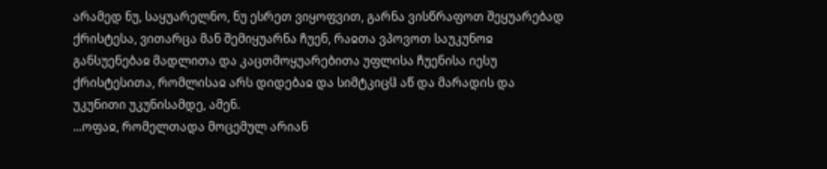არამედ ნუ, საყუარელნო, ნუ ესრეთ ვიყოფვით, გარნა ვისწრაფოთ შეყუარებად ქრისტესა, ვითარცა მან შემიყუარნა ჩუენ, რაჲთა ვპოვოთ საუკუნოჲ განსუენებაჲ მადლითა და კაცთმოყუარებითა უფლისა ჩუენისა იესუ ქრისტესითა, რომლისაჲ არს დიდებაჲ და სიმტკიცჱ აწ და მარადის და უკუნითი უკუნისამდე, ამენ.
...ოფაჲ, რომელთადა მოცემულ არიან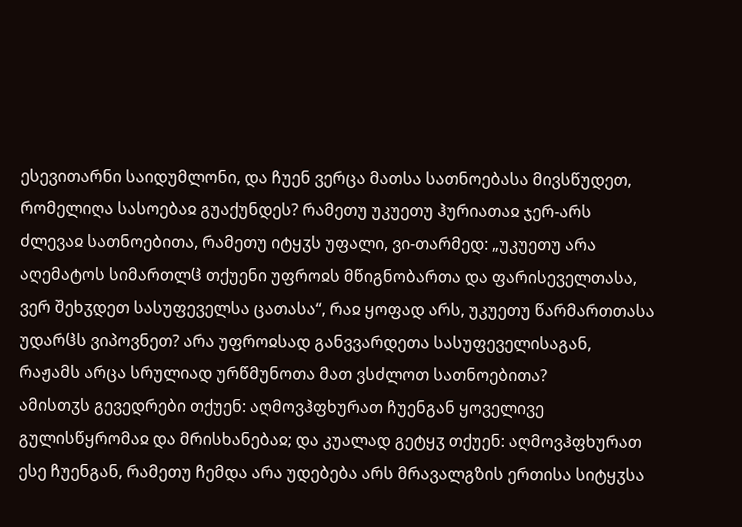ესევითარნი საიდუმლონი, და ჩუენ ვერცა მათსა სათნოებასა მივსწუდეთ, რომელიღა სასოებაჲ გუაქუნდეს? რამეთუ უკუეთუ ჰურიათაჲ ჯერ-არს ძლევაჲ სათნოებითა, რამეთუ იტყჳს უფალი, ვი-თარმედ: „უკუეთუ არა აღემატოს სიმართლჱ თქუენი უფროჲს მწიგნობართა და ფარისეველთასა, ვერ შეხჳდეთ სასუფეველსა ცათასა“, რაჲ ყოფად არს, უკუეთუ წარმართთასა უდარჱს ვიპოვნეთ? არა უფროჲსად განვვარდეთა სასუფეველისაგან, რაჟამს არცა სრულიად ურწმუნოთა მათ ვსძლოთ სათნოებითა?
ამისთჳს გევედრები თქუენ: აღმოვჰფხურათ ჩუენგან ყოველივე გულისწყრომაჲ და მრისხანებაჲ; და კუალად გეტყჳ თქუენ: აღმოვჰფხურათ ესე ჩუენგან, რამეთუ ჩემდა არა უდებება არს მრავალგზის ერთისა სიტყჳსა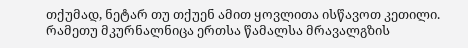თქუმად, ნეტარ თუ თქუენ ამით ყოვლითა ისწავოთ კეთილი. რამეთუ მკურნალნიცა ერთსა წამალსა მრავალგზის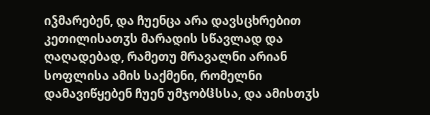იჴმარებენ, და ჩუენცა არა დავსცხრებით კეთილისათჳს მარადის სწავლად და ღაღადებად, რამეთუ მრავალნი არიან სოფლისა ამის საქმენი, რომელნი დამავიწყებენ ჩუენ უმჯობჱსსა, და ამისთჳს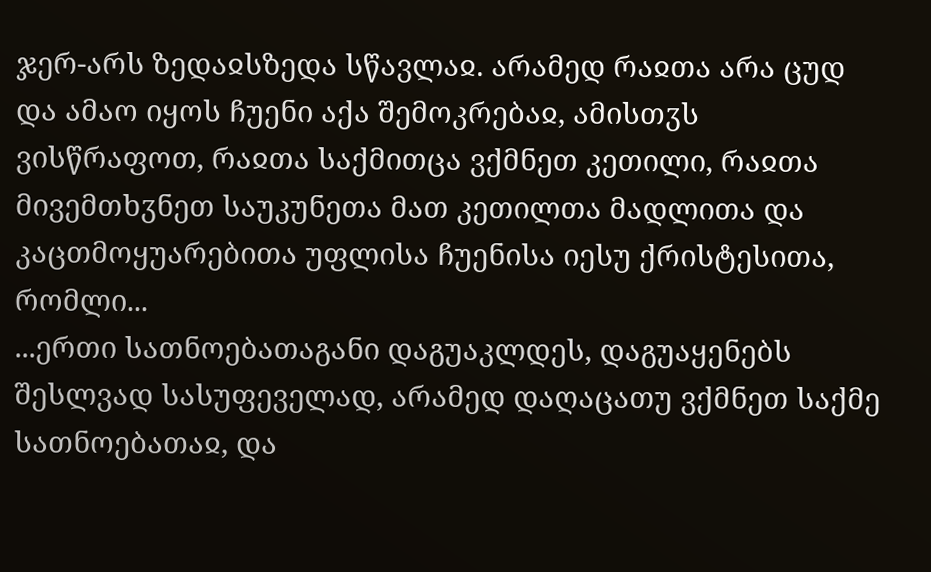ჯერ-არს ზედაჲსზედა სწავლაჲ. არამედ რაჲთა არა ცუდ და ამაო იყოს ჩუენი აქა შემოკრებაჲ, ამისთჳს ვისწრაფოთ, რაჲთა საქმითცა ვქმნეთ კეთილი, რაჲთა მივემთხჳნეთ საუკუნეთა მათ კეთილთა მადლითა და კაცთმოყუარებითა უფლისა ჩუენისა იესუ ქრისტესითა, რომლი...
...ერთი სათნოებათაგანი დაგუაკლდეს, დაგუაყენებს შესლვად სასუფეველად, არამედ დაღაცათუ ვქმნეთ საქმე სათნოებათაჲ, და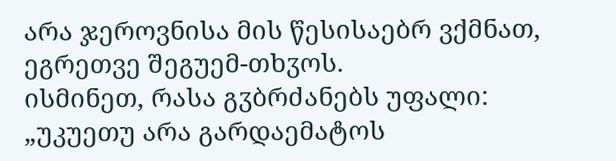არა ჯეროვნისა მის წესისაებრ ვქმნათ, ეგრეთვე შეგუემ-თხჳოს.
ისმინეთ, რასა გჳბრძანებს უფალი: „უკუეთუ არა გარდაემატოს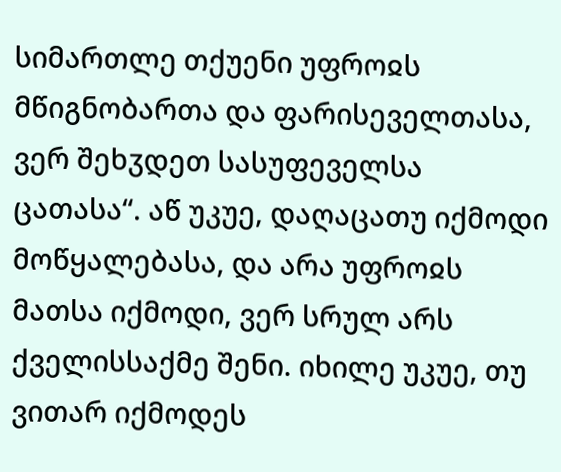სიმართლე თქუენი უფროჲს მწიგნობართა და ფარისეველთასა, ვერ შეხჳდეთ სასუფეველსა ცათასა“. აწ უკუე, დაღაცათუ იქმოდი მოწყალებასა, და არა უფროჲს მათსა იქმოდი, ვერ სრულ არს ქველისსაქმე შენი. იხილე უკუე, თუ ვითარ იქმოდეს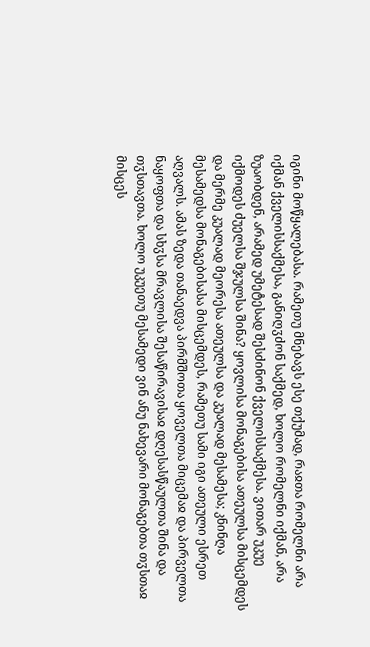იგინი მოწყალებასა. რამეთუ მნებავს ესე თქუმად, რაჲთა რომელნი არა იქმან ქველისსაქმესა, განიღჳძონ საქმედ, ხოლო რომელნი იქმან, არა ზუაობდენ, არამედ უმეტესად შესძინონ ქველისსაქმესა. ვითარ უკუე იქმოდეს ძუელსა შჯულსა შინა? ყოვლისა მონაგებისა ათეულსა მისცემდეს და მერმე კუალად მეორესა ათეულსა და კუალად მესამესა; კნინღა მესამედსა მონაგებისასა მისცემდეს, რამეთუ სამი იგი ათეული ესრეთ აღვალს. ამას ზედა თანაედვა პირმშოთა ყოველთა მიცემაჲ და პირველთა ნაყოფთა და სხჳსა მრავლისა შესაწირავისაჲ დღესასწაულთა შინა და თჳსთავთა. ხოლო უკუეთუ მესამედი ვინ ანუ ნახევარი მონაგებთა თჳსთაჲ მისცეს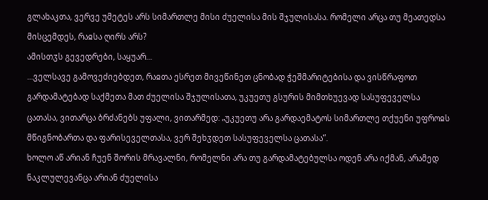გლახაკთა, ვერვე უმეტეს არს სიმართლე მისი ძუელისა მის შჯულისასა. რომელი არცა თუ მეათედსა მისცემდეს, რაჲსა ღირს არს?
ამისთჳს გევედრები, საყუარ...
...ველსავე გამოვეძიებდეთ, რაჲთა ესრეთ მივეწინეთ ცნობად ჭეშმარიტებისა და ვისწრაფოთ გარდამატებად საქმეთა მათ ძუელისა შჯულისათა, უკუეთუ გსურის მიმთხუევად სასუფეველსა ცათასა, ვითარცა ბრძანებს უფალი, ვითარმედ: „უკუეთუ არა გარდაემატოს სიმართლე თქუენი უფროჲს მწიგნობართა და ფარისეველთასა, ვერ შეხჳდეთ სასუფეველსა ცათასა“.
ხოლო აწ არიან ჩუენ შორის მრავალნი, რომელნი არა თუ გარდამატებულსა ოდენ არა იქმან, არამედ ნაკლულევანცა არიან ძუელისა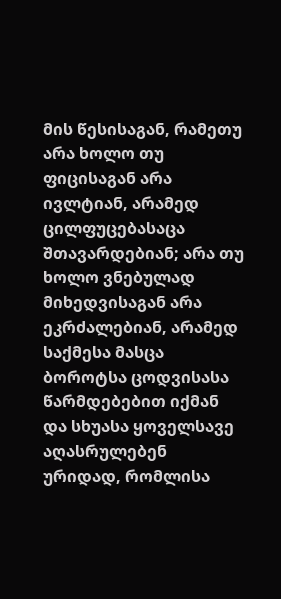მის წესისაგან, რამეთუ არა ხოლო თუ ფიცისაგან არა ივლტიან, არამედ ცილფუცებასაცა შთავარდებიან; არა თუ ხოლო ვნებულად მიხედვისაგან არა ეკრძალებიან, არამედ საქმესა მასცა ბოროტსა ცოდვისასა წარმდებებით იქმან და სხუასა ყოველსავე აღასრულებენ ურიდად, რომლისა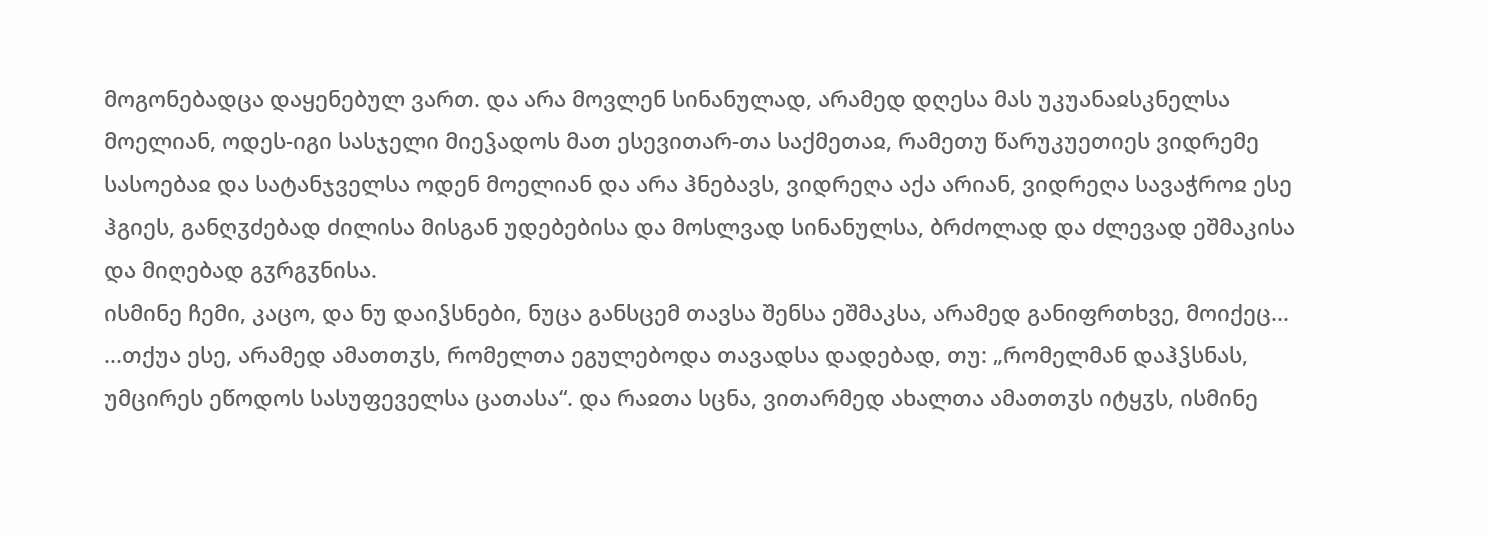მოგონებადცა დაყენებულ ვართ. და არა მოვლენ სინანულად, არამედ დღესა მას უკუანაჲსკნელსა მოელიან, ოდეს-იგი სასჯელი მიეჴადოს მათ ესევითარ-თა საქმეთაჲ, რამეთუ წარუკუეთიეს ვიდრემე სასოებაჲ და სატანჯველსა ოდენ მოელიან და არა ჰნებავს, ვიდრეღა აქა არიან, ვიდრეღა სავაჭროჲ ესე ჰგიეს, განღჳძებად ძილისა მისგან უდებებისა და მოსლვად სინანულსა, ბრძოლად და ძლევად ეშმაკისა და მიღებად გჳრგჳნისა.
ისმინე ჩემი, კაცო, და ნუ დაიჴსნები, ნუცა განსცემ თავსა შენსა ეშმაკსა, არამედ განიფრთხვე, მოიქეც...
...თქუა ესე, არამედ ამათთჳს, რომელთა ეგულებოდა თავადსა დადებად, თუ: „რომელმან დაჰჴსნას, უმცირეს ეწოდოს სასუფეველსა ცათასა“. და რაჲთა სცნა, ვითარმედ ახალთა ამათთჳს იტყჳს, ისმინე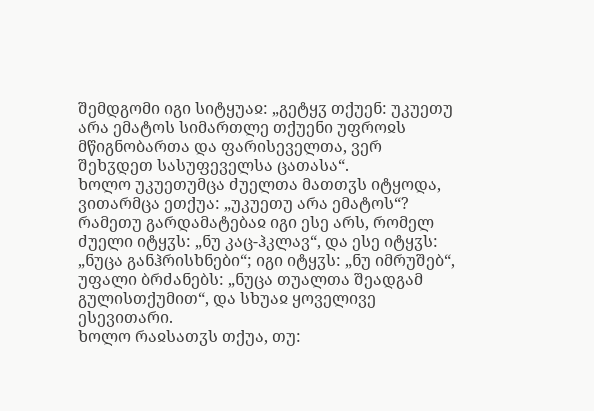შემდგომი იგი სიტყუაჲ: „გეტყჳ თქუენ: უკუეთუ არა ემატოს სიმართლე თქუენი უფროჲს მწიგნობართა და ფარისეველთა, ვერ შეხჳდეთ სასუფეველსა ცათასა“.
ხოლო უკუეთუმცა ძუელთა მათთჳს იტყოდა, ვითარმცა ეთქუა: „უკუეთუ არა ემატოს“? რამეთუ გარდამატებაჲ იგი ესე არს, რომელ ძუელი იტყჳს: „ნუ კაც-ჰკლავ“, და ესე იტყჳს: „ნუცა განჰრისხნები“; იგი იტყჳს: „ნუ იმრუშებ“, უფალი ბრძანებს: „ნუცა თუალთა შეადგამ გულისთქუმით“, და სხუაჲ ყოველივე ესევითარი.
ხოლო რაჲსათჳს თქუა, თუ: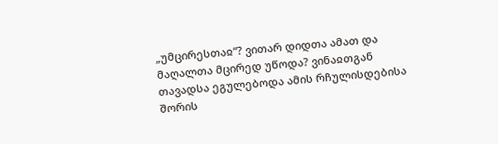„უმცირესთაჲ“? ვითარ დიდთა ამათ და მაღალთა მცირედ უწოდა? ვინაჲთგან თავადსა ეგულებოდა ამის რჩულისდებისა შორის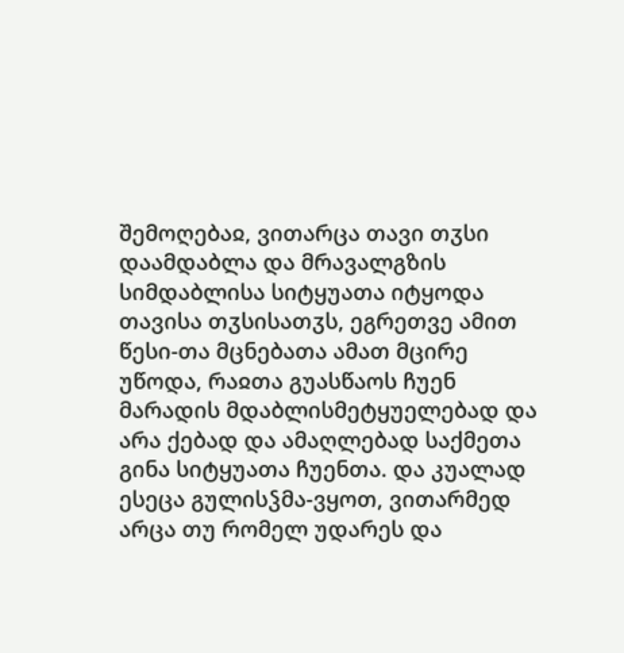შემოღებაჲ, ვითარცა თავი თჳსი დაამდაბლა და მრავალგზის სიმდაბლისა სიტყუათა იტყოდა თავისა თჳსისათჳს, ეგრეთვე ამით წესი-თა მცნებათა ამათ მცირე უწოდა, რაჲთა გუასწაოს ჩუენ მარადის მდაბლისმეტყუელებად და არა ქებად და ამაღლებად საქმეთა გინა სიტყუათა ჩუენთა. და კუალად ესეცა გულისჴმა-ვყოთ, ვითარმედ არცა თუ რომელ უდარეს და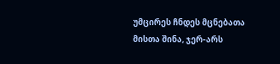უმცირეს ჩნდეს მცნებათა მისთა შინა, ჯერ-არს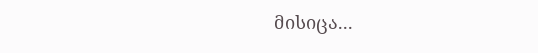მისიცა...